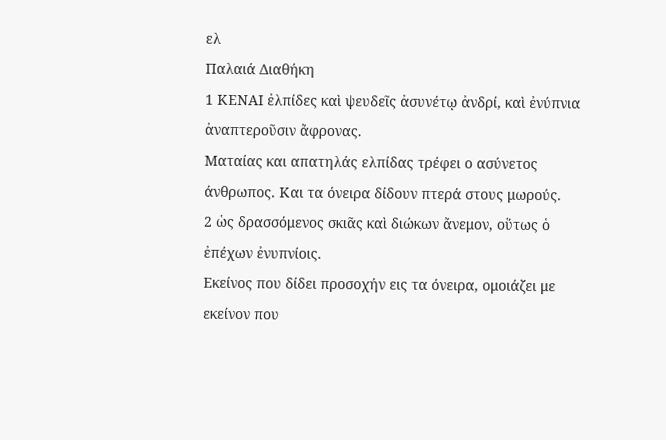ελ
Παλαιά Διαθήκη
1 ΚΕΝΑΙ ἐλπίδες καὶ ψευδεῖς ἀσυνέτῳ ἀνδρί, καὶ ἐνύπνια ἀναπτεροῦσιν ἄφρονας.
Ματαίας και απατηλάς ελπίδας τρέφει ο ασύνετος άνθρωπος. Και τα όνειρα δίδουν πτερά στους μωρούς.
2 ὡς δρασσόμενος σκιᾶς καὶ διώκων ἄνεμον, οὕτως ὁ ἐπέχων ἐνυπνίοις.
Εκείνος που δίδει προσοχήν εις τα όνειρα, ομοιάζει με εκείνον που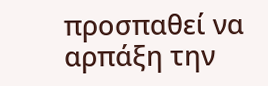προσπαθεί να αρπάξη την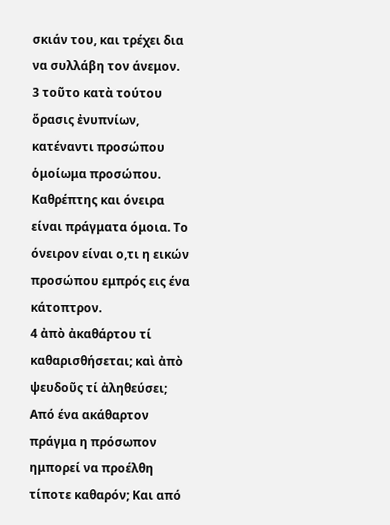σκιάν του, και τρέχει δια να συλλάβη τον άνεμον.
3 τοῦτο κατὰ τούτου ὅρασις ἐνυπνίων, κατέναντι προσώπου ὁμοίωμα προσώπου.
Καθρέπτης και όνειρα είναι πράγματα όμοια. Το όνειρον είναι ο,τι η εικών προσώπου εμπρός εις ένα κάτοπτρον.
4 ἀπὸ ἀκαθάρτου τί καθαρισθήσεται; καὶ ἀπὸ ψευδοῦς τί ἀληθεύσει;
Από ένα ακάθαρτον πράγμα η πρόσωπον ημπορεί να προέλθη τίποτε καθαρόν; Και από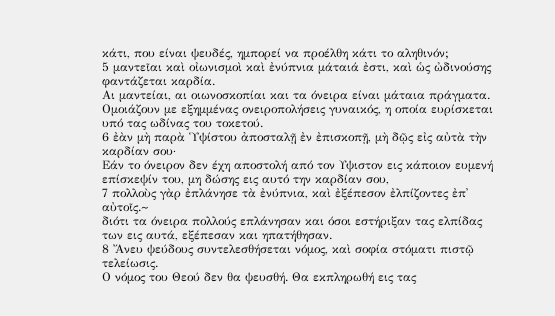κάτι, που είναι ψευδές, ημπορεί να προέλθη κάτι το αληθινόν;
5 μαντεῖαι καὶ οἰωνισμοὶ καὶ ἐνύπνια μάταιά ἐστι, καὶ ὡς ὠδινούσης φαντάζεται καρδία.
Αι μαντείαι, αι οιωνοσκοπίαι και τα όνειρα είναι μάταια πράγματα. Ομοιάζουν με εξημμένας ονειροπολήσεις γυναικός, η οποία ευρίσκεται υπό τας ωδίνας του τοκετού.
6 ἐὰν μὴ παρὰ Ὑψίστου ἀποσταλῇ ἐν ἐπισκοπῇ, μὴ δῷς εἰς αὐτὰ τὴν καρδίαν σου·
Εάν το όνειρον δεν έχη αποστολή από τον Υψιστον εις κάποιον ευμενή επίσκεψίν του, μη δώσης εις αυτό την καρδίαν σου,
7 πολλοὺς γὰρ ἐπλάνησε τὰ ἐνύπνια, καὶ ἐξέπεσον ἐλπίζοντες ἐπ᾿ αὐτοῖς.~
διότι τα όνειρα πολλούς επλάνησαν και όσοι εστήριξαν τας ελπίδας των εις αυτά, εξέπεσαν και ηπατήθησαν.
8 Ἄνευ ψεύδους συντελεσθήσεται νόμος, καὶ σοφία στόματι πιστῷ τελείωσις.
Ο νόμος του Θεού δεν θα ψευσθή. Θα εκπληρωθή εις τας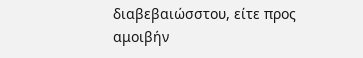διαβεβαιώσστου, είτε προς αμοιβήν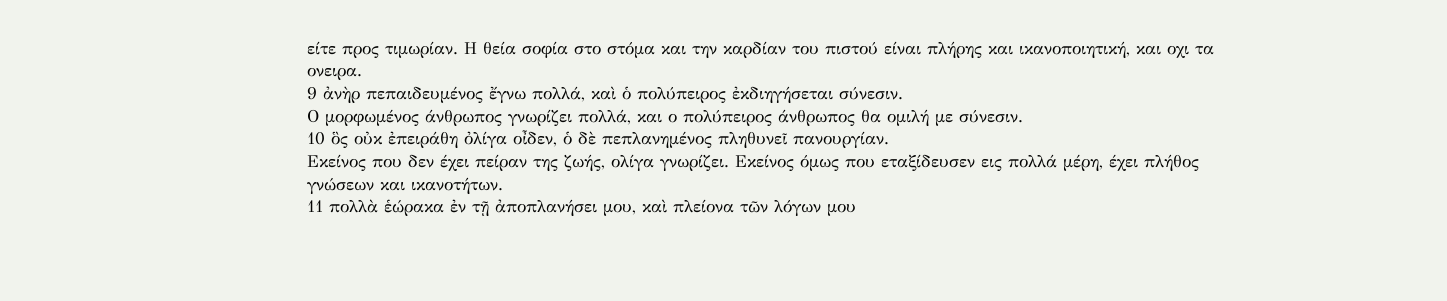είτε προς τιμωρίαν. Η θεία σοφία στο στόμα και την καρδίαν του πιστού είναι πλήρης και ικανοποιητική, και οχι τα ονειρα.
9 ἀνὴρ πεπαιδευμένος ἔγνω πολλά, καὶ ὁ πολύπειρος ἐκδιηγήσεται σύνεσιν.
Ο μορφωμένος άνθρωπος γνωρίζει πολλά, και ο πολύπειρος άνθρωπος θα ομιλή με σύνεσιν.
10 ὃς οὐκ ἐπειράθη ὀλίγα οἶδεν, ὁ δὲ πεπλανημένος πληθυνεῖ πανουργίαν.
Εκείνος που δεν έχει πείραν της ζωής, ολίγα γνωρίζει. Εκείνος όμως που εταξίδευσεν εις πολλά μέρη, έχει πλήθος γνώσεων και ικανοτήτων.
11 πολλὰ ἑώρακα ἐν τῇ ἀποπλανήσει μου, καὶ πλείονα τῶν λόγων μου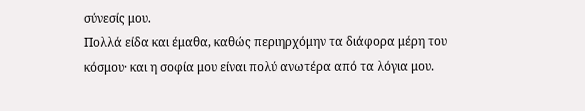σύνεσίς μου.
Πολλά είδα και έμαθα, καθώς περιηρχόμην τα διάφορα μέρη του κόσμου· και η σοφία μου είναι πολύ ανωτέρα από τα λόγια μου.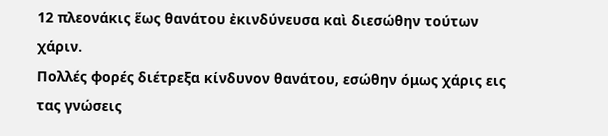12 πλεονάκις ἕως θανάτου ἐκινδύνευσα καὶ διεσώθην τούτων χάριν.
Πολλές φορές διέτρεξα κίνδυνον θανάτου, εσώθην όμως χάρις εις τας γνώσεις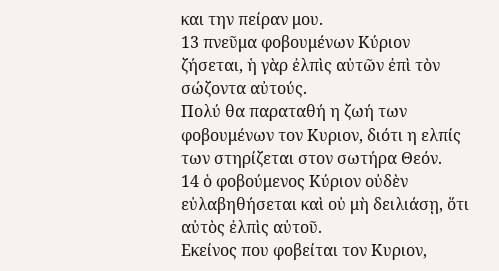και την πείραν μου.
13 πνεῦμα φοβουμένων Κύριον ζήσεται, ἡ γὰρ ἐλπὶς αὐτῶν ἐπὶ τὸν σώζοντα αὐτούς.
Πολύ θα παραταθή η ζωή των φοβουμένων τον Κυριον, διότι η ελπίς των στηρίζεται στον σωτήρα Θεόν.
14 ὁ φοβούμενος Κύριον οὐδὲν εὐλαβηθήσεται καὶ οὐ μὴ δειλιάσῃ, ὅτι αὐτὸς ἐλπὶς αὐτοῦ.
Εκείνος που φοβείται τον Κυριον,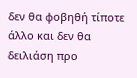δεν θα φοβηθή τίποτε άλλο και δεν θα δειλιάση προ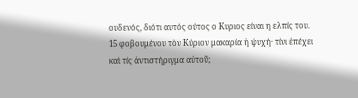ουδενός, διότι αυτός ούτος ο Κυριος είναι η ελπίς του.
15 φοβουμένου τὸν Κύριον μακαρία ἡ ψυχή· τίνι ἐπέχει καὶ τίς ἀντιστήριγμα αὐτοῦ;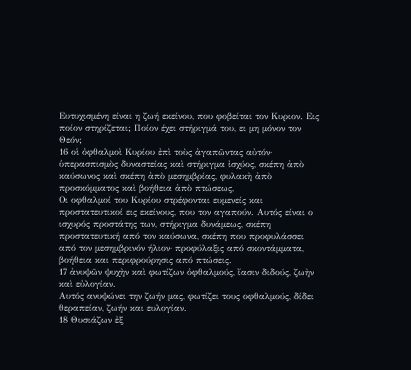Ευτυχισμένη είναι η ζωή εκείνου, που φοβείται τον Κυριον. Εις ποίον στηρίζεται; Ποίον έχει στήριγμά του, ει μη μόνον τον Θεόν;
16 οἱ ὀφθαλμοὶ Κυρίου ἐπὶ τοὺς ἀγαπῶντας αὐτόν· ὑπερασπισμὸς δυναστείας καὶ στήριγμα ἰσχύος, σκέπη ἀπὸ καύσωνος καὶ σκέπη ἀπὸ μεσημβρίας, φυλακὴ ἀπὸ προσκόμματος καὶ βοήθεια ἀπὸ πτώσεως,
Οι οφθαλμοί του Κυρίου στρέφονται ευμενείς και προστατευτικοί εις εκείνους, που τον αγαπούν. Αυτός είναι ο ισχυρός προστάτης των, στήριγμα δυνάμεως, σκέπη προστατευτική από τον καύσωνα, σκέπη που προφυλάσσει από τον μεσημβρινόν ήλιον· προφύλαξις από σκοντάμματα, βοήθεια και περιφρούρησις από πτώσεις.
17 ἀνυψῶν ψυχὴν καὶ φωτίζων ὀφθαλμούς, ἴασιν διδούς, ζωὴν καὶ εὐλογίαν.
Αυτός ανυψώνει την ζωήν μας, φωτίζει τους οφθαλμούς, δίδει θεραπείαν, ζωήν και ευλογίαν.
18 Θυσιάζων ἐξ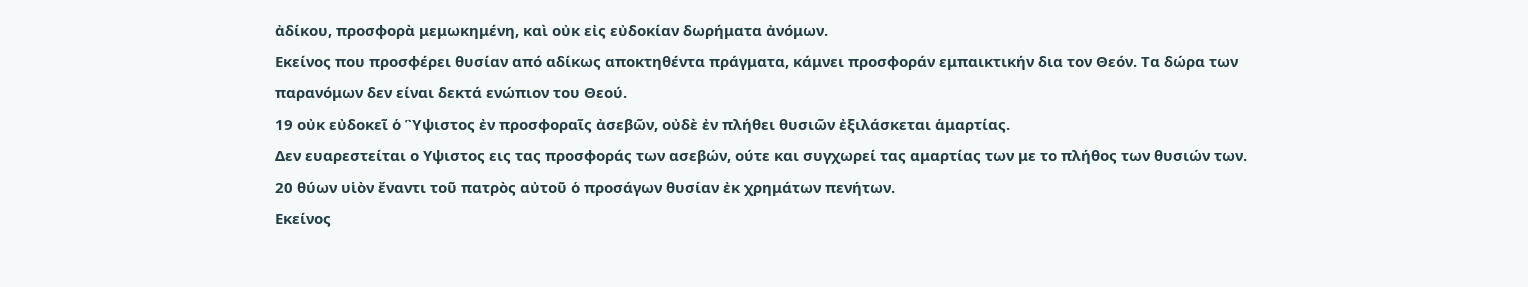ἀδίκου, προσφορὰ μεμωκημένη, καὶ οὐκ εἰς εὐδοκίαν δωρήματα ἀνόμων.
Εκείνος που προσφέρει θυσίαν από αδίκως αποκτηθέντα πράγματα, κάμνει προσφοράν εμπαικτικήν δια τον Θεόν. Τα δώρα των παρανόμων δεν είναι δεκτά ενώπιον του Θεού.
19 οὐκ εὐδοκεῖ ὁ Ὓψιστος ἐν προσφοραῖς ἀσεβῶν, οὐδὲ ἐν πλήθει θυσιῶν ἐξιλάσκεται ἁμαρτίας.
Δεν ευαρεστείται ο Υψιστος εις τας προσφοράς των ασεβών, ούτε και συγχωρεί τας αμαρτίας των με το πλήθος των θυσιών των.
20 θύων υἱὸν ἔναντι τοῦ πατρὸς αὐτοῦ ὁ προσάγων θυσίαν ἐκ χρημάτων πενήτων.
Εκείνος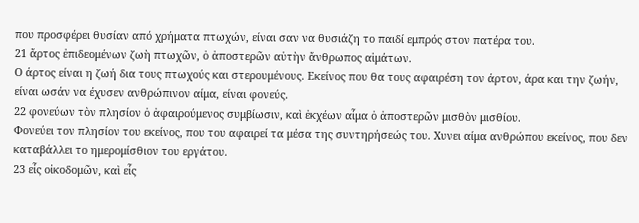που προσφέρει θυσίαν από χρήματα πτωχών, είναι σαν να θυσιάζη το παιδί εμπρός στον πατέρα του.
21 ἄρτος ἐπιδεομένων ζωὴ πτωχῶν, ὁ ἀποστερῶν αὐτὴν ἄνθρωπος αἱμάτων.
Ο άρτος είναι η ζωή δια τους πτωχούς και στερουμένους. Εκείνος που θα τους αφαιρέση τον άρτον, άρα και την ζωήν, είναι ωσάν να έχυσεν ανθρώπινον αίμα, είναι φονεύς.
22 φονεύων τὸν πλησίον ὁ ἀφαιρούμενος συμβίωσιν, καὶ ἐκχέων αἷμα ὁ ἀποστερῶν μισθὸν μισθίου.
Φονεύει τον πλησίον του εκείνος, που του αφαιρεί τα μέσα της συντηρήσεώς του. Χυνει αίμα ανθρώπου εκείνος, που δεν καταβάλλει το ημερομίσθιον του εργάτου.
23 εἷς οἰκοδομῶν, καὶ εἷς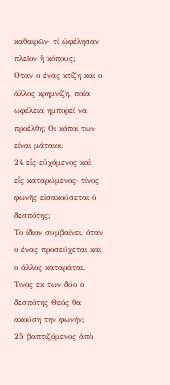καθαιρῶν· τί ὠφέλησαν πλεῖον ἢ κόπους;
Οταν ο ένας κτίζη και ο άλλος κρημνίζη, ποία ωφέλεια ημπορεί να προέλθη; Οι κόποι των είναι μάταιοι.
24 εἷς εὐχόμενος καὶ εἷς καταρώμενος· τίνος φωνῆς εἰσακούσεται ὁ δεσπότης;
Το ίδιον συμβαίνει, όταν ο ένας προσεύχεται και ο άλλος καταράται. Τινος εκ των δύο ο δεσπότης Θεός θα ακούση την φωνήν;
25 βαπτιζόμενος ἀπὸ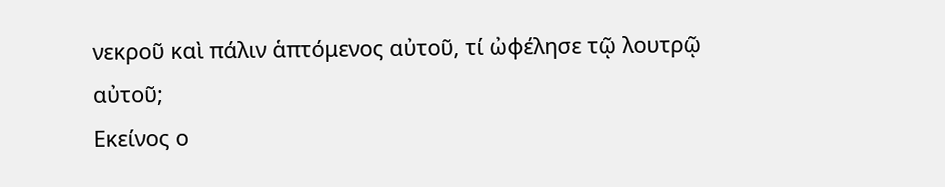νεκροῦ καὶ πάλιν ἁπτόμενος αὐτοῦ, τί ὠφέλησε τῷ λουτρῷ αὐτοῦ;
Εκείνος ο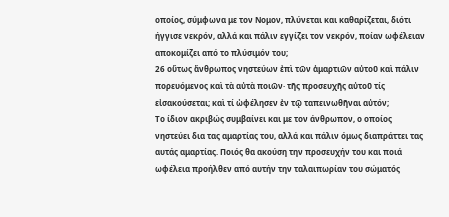οποίος, σύμφωνα με τον Νομον, πλύνεται και καθαρίζεται, διότι ήγγισε νεκρόν, αλλά και πάλιν εγγίζει τον νεκρόν, ποίαν ωφέλειαν αποκομίζει από το πλύσιμόν του;
26 οὕτως ἄνθρωπος νηστεύων ἐπὶ τῶν ἁμαρτιῶν αὐτοῦ καὶ πάλιν πορευόμενος καὶ τὰ αὐτὰ ποιῶν· τῆς προσευχῆς αὐτοῦ τίς εἰσακούσεται; καὶ τί ὠφέλησεν ἐν τῷ ταπεινωθῆναι αὐτόν;
Το ίδιον ακριβώς συμβαίνει και με τον άνθρωπον, ο οποίος νηστεύει δια τας αμαρτίας του, αλλά και πάλιν όμως διαπράττει τας αυτάς αμαρτίας. Ποιός θα ακούση την προσευχήν του και ποιά ωφέλεια προήλθεν από αυτήν την ταλαιπωρίαν του σώματός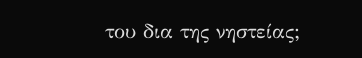του δια της νηστείας;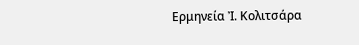Ερμηνεία Ἰ. Κολιτσάρα